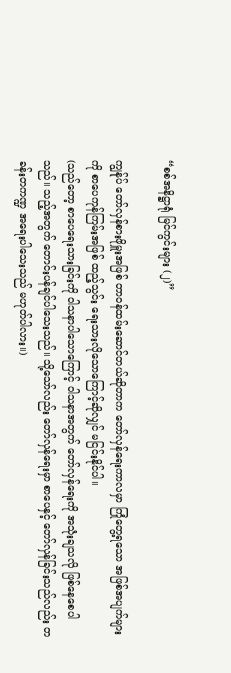“စစ်အနိဋ္ဌာရုံ မြင်ကွင်းများ (၂)”

ကျွန်ုပ် တော်လှန်စားဖိုမှူးအဖြစ် တာဝန်ထမ်းဆောင်တယ်ဆိုတာက တော်လှန်ရေးကာလမှာ ကြုံတွေ့ရသော အဖြစ်အပျက်များကို စာပေကုန်ကြမ်းအဖြစ် ထည့်သွင်း ရေးသားလိုသောကြောင့်ဆိုလျှင် မငြင်းနိုင်ပါ။
(သည်တော့ စာပေရေးသားခြင်းကို ဝါသနာပါသောကြောင့် ဝါသနာအတွက် တော်လှန်ရေးကို အသုံးချသလို ဖြစ်နေစေပါသည်။ သည့်အတွက် တောင်းပန်ချင်ပါသေးသည်။ သို့သော်လည်း တော်လှန်ရေးမှာ စာပေနှင့် တော်လှန်ခြင်းသည်လည်း တခန်းတကဏ္ဍ အရေးပါသေးသည် မဟုတ်ပါလား။)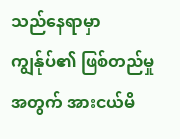သည်နေရာမှာ ကျွန်ုပ်၏ ဖြစ်တည်မှုအတွက် အားငယ်မိ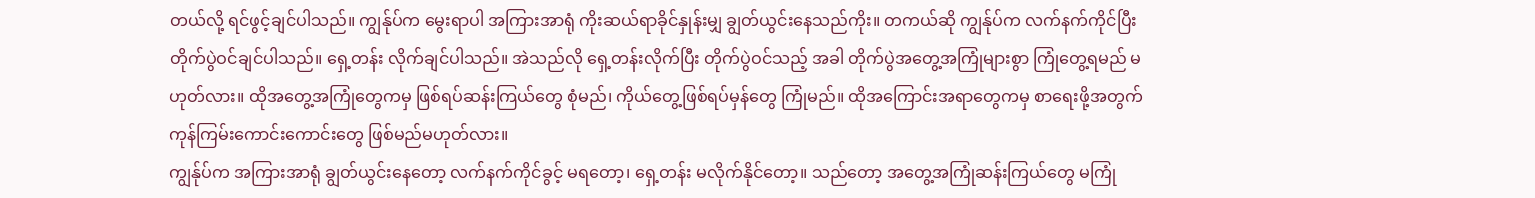တယ်လို့ ရင်ဖွင့်ချင်ပါသည်။ ကျွန်ုပ်က မွေးရာပါ အကြားအာရုံ ကိုးဆယ်ရာခိုင်နှုန်းမျှ ချွတ်ယွင်းနေသည်ကိုး။ တကယ်ဆို ကျွန်ုပ်က လက်နက်ကိုင်ပြီး တိုက်ပွဲဝင်ချင်ပါသည်။ ရှေ့တန်း လိုက်ချင်ပါသည်။ အဲသည်လို ရှေ့တန်းလိုက်ပြီး တိုက်ပွဲဝင်သည့် အခါ တိုက်ပွဲအတွေ့အကြုံများစွာ ကြုံတွေ့ရမည် မဟုတ်လား။ ထိုအတွေ့အကြုံတွေကမှ ဖြစ်ရပ်ဆန်းကြယ်တွေ စုံမည်၊ ကိုယ်တွေ့ဖြစ်ရပ်မှန်တွေ ကြုံမည်။ ထိုအကြောင်းအရာတွေကမှ စာရေးဖို့အတွက် ကုန်ကြမ်းကောင်းကောင်းတွေ ဖြစ်မည်မဟုတ်လား။
ကျွန်ုပ်က အကြားအာရုံ ချွတ်ယွင်းနေတော့ လက်နက်ကိုင်ခွင့် မရတော့၊ ရှေ့တန်း မလိုက်နိုင်တော့။ သည်တော့ အတွေ့အကြုံဆန်းကြယ်တွေ မကြုံ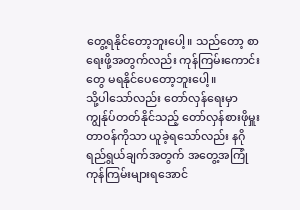တွေ့ရနိုင်တော့ဘူးပေါ့။ သည်တော့ စာရေးဖို့အတွက်လည်း ကုန်ကြမ်းကောင်းတွေ မရနိုင်ပေတော့ဘူးပေါ့။
သို့ပါသော်လည်း တော်လှန်ရေးမှာ ကျွန်ုပ်တတ်နိုင်သည့် တော်လှန်စားဖိုမှူးတာဝန်ကိုသာ ယူခဲ့ရသော်လည်း နဂိုရည်ရွယ်ချက်အတွက် အတွေ့အကြုံကုန်ကြမ်းများရအောင်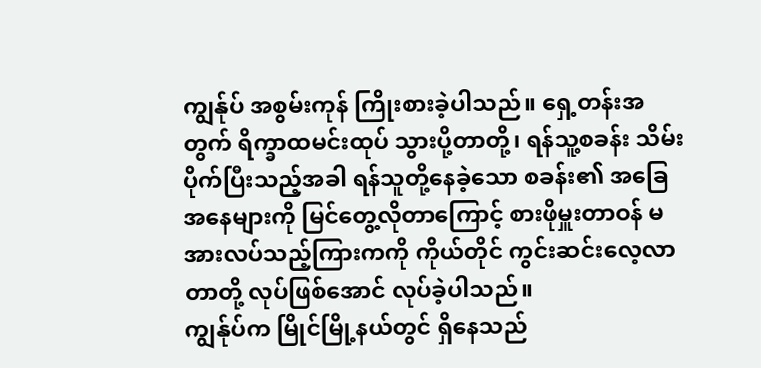ကျွန်ုပ် အစွမ်းကုန် ကြိုးစားခဲ့ပါသည်။ ရှေ့တန်းအတွက် ရိက္ခာထမင်းထုပ် သွားပို့တာတို့၊ ရန်သူ့စခန်း သိမ်းပိုက်ပြီးသည့်အခါ ရန်သူတို့နေခဲ့သော စခန်း၏ အခြေအနေများကို မြင်တွေ့လိုတာကြောင့် စားဖိုမှူးတာဝန် မအားလပ်သည့်ကြားကကို ကိုယ်တိုင် ကွင်းဆင်းလေ့လာတာတို့ လုပ်ဖြစ်အောင် လုပ်ခဲ့ပါသည်။
ကျွန်ုပ်က မြိုင်မြို့နယ်တွင် ရှိနေသည်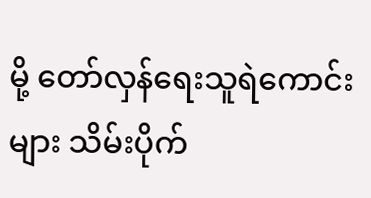မို့ တော်လှန်ရေးသူရဲကောင်းများ သိမ်းပိုက်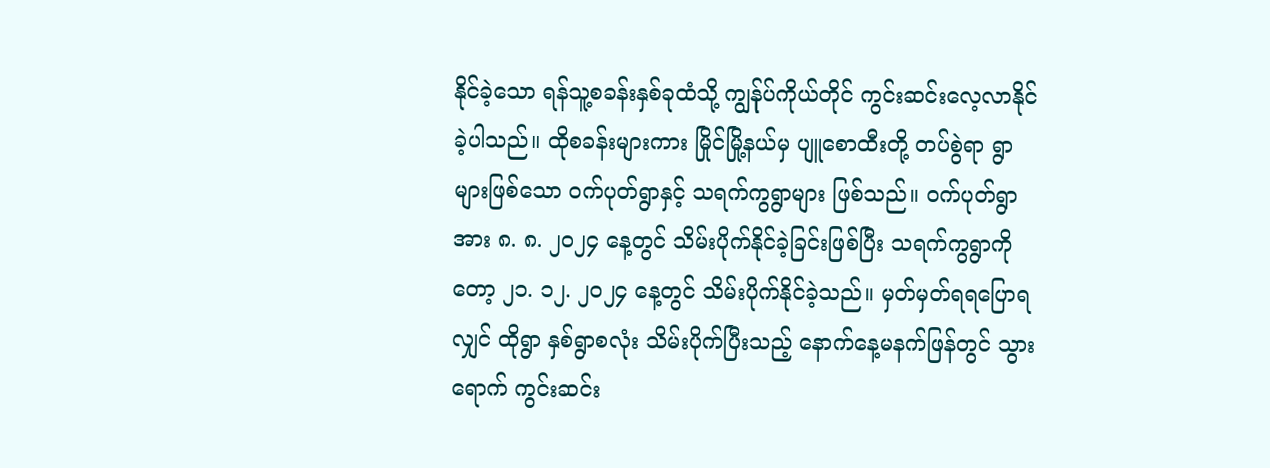နိုင်ခဲ့သော ရန်သူ့စခန်းနှစ်ခုထံသို့ ကျွန်ုပ်ကိုယ်တိုင် ကွင်းဆင်းလေ့လာနိုင်ခဲ့ပါသည်။ ထိုစခန်းများကား မြိုင်မြို့နယ်မှ ပျူစောထီးတို့ တပ်စွဲရာ ရွာများဖြစ်သော ဝက်ပုတ်ရွာနှင့် သရက်ကွရွာများ ဖြစ်သည်။ ဝက်ပုတ်ရွာအား ၈. ၈. ၂၀၂၄ နေ့တွင် သိမ်းပိုက်နိုင်ခဲ့ခြင်းဖြစ်ပြီး သရက်ကွရွာကိုတော့ ၂၁. ၁၂. ၂၀၂၄ နေ့တွင် သိမ်းပိုက်နိုင်ခဲ့သည်။ မှတ်မှတ်ရရပြောရလျှင် ထိုရွာ နှစ်ရွာစလုံး သိမ်းပိုက်ပြီးသည့် နောက်နေ့မနက်ဖြန်တွင် သွားရောက် ကွင်းဆင်း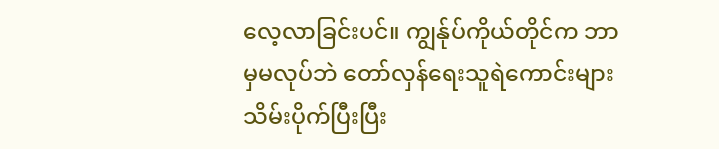လေ့လာခြင်းပင်။ ကျွန်ုပ်ကိုယ်တိုင်က ဘာမှမလုပ်ဘဲ တော်လှန်ရေးသူရဲကောင်းများ သိမ်းပိုက်ပြီးပြီး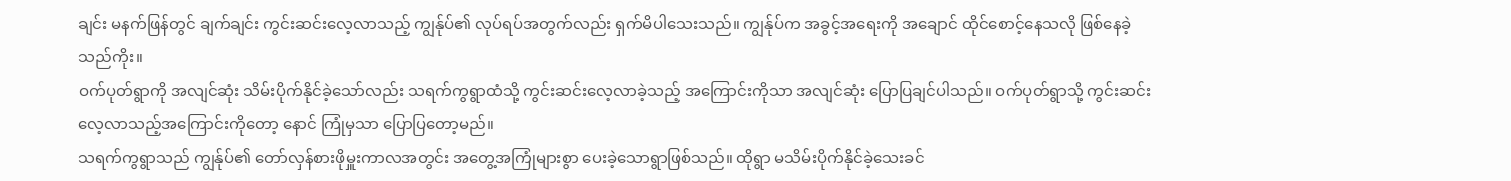ချင်း မနက်ဖြန်တွင် ချက်ချင်း ကွင်းဆင်းလေ့လာသည့် ကျွန်ုပ်၏ လုပ်ရပ်အတွက်လည်း ရှက်မိပါသေးသည်။ ကျွန်ုပ်က အခွင့်အရေးကို အချောင် ထိုင်စောင့်နေသလို ဖြစ်နေခဲ့သည်ကိုး။
ဝက်ပုတ်ရွာကို အလျင်ဆုံး သိမ်းပိုက်နိုင်ခဲ့သော်လည်း သရက်ကွရွာထံသို့ ကွင်းဆင်းလေ့လာခဲ့သည့် အကြောင်းကိုသာ အလျင်ဆုံး ပြောပြချင်ပါသည်။ ဝက်ပုတ်ရွာသို့ ကွင်းဆင်းလေ့လာသည့်အကြောင်းကိုတော့ နောင် ကြုံမှသာ ပြောပြတော့မည်။
သရက်ကွရွာသည် ကျွန်ုပ်၏ တော်လှန်စားဖိုမှူးကာလအတွင်း အတွေ့အကြုံများစွာ ပေးခဲ့သောရွာဖြစ်သည်။ ထိုရွာ မသိမ်းပိုက်နိုင်ခဲ့သေးခင်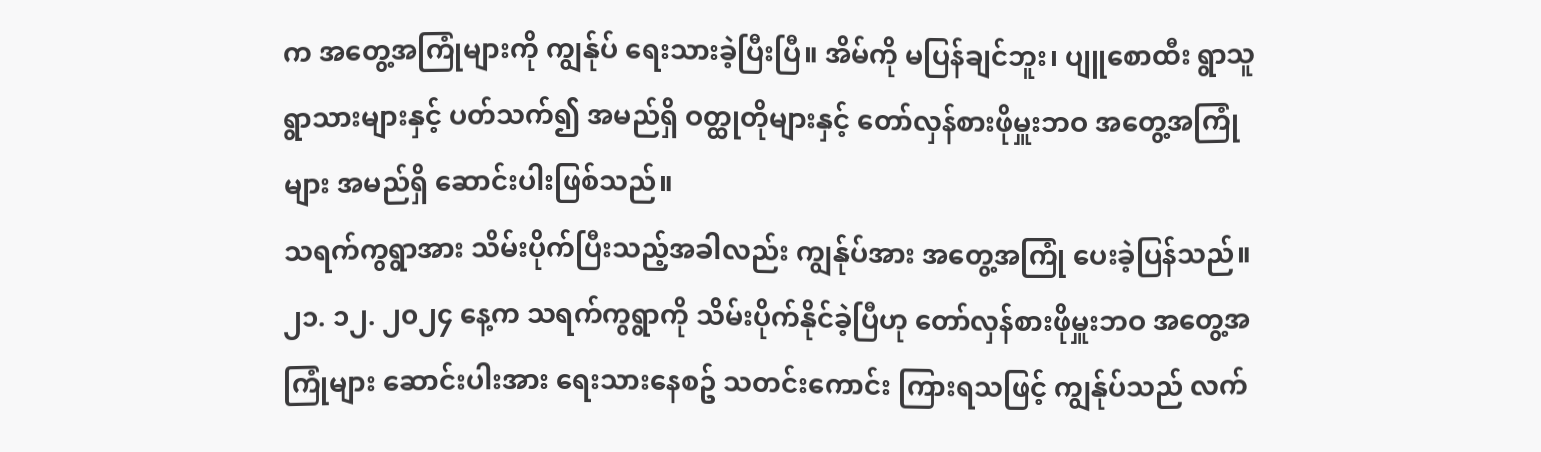က အတွေ့အကြုံများကို ကျွန်ုပ် ရေးသားခဲ့ပြီးပြီ။ အိမ်ကို မပြန်ချင်ဘူး၊ ပျူစောထီး ရွာသူရွာသားများနှင့် ပတ်သက်၍ အမည်ရှိ ဝတ္ထုတိုများနှင့် တော်လှန်စားဖိုမှူးဘဝ အတွေ့အကြုံများ အမည်ရှိ ဆောင်းပါးဖြစ်သည်။
သရက်ကွရွာအား သိမ်းပိုက်ပြီးသည့်အခါလည်း ကျွန်ုပ်အား အတွေ့အကြုံ ပေးခဲ့ပြန်သည်။ ၂၁. ၁၂. ၂၀၂၄ နေ့က သရက်ကွရွာကို သိမ်းပိုက်နိုင်ခဲ့ပြီဟု တော်လှန်စားဖိုမှူးဘဝ အတွေ့အကြုံများ ဆောင်းပါးအား ရေးသားနေစဥ် သတင်းကောင်း ကြားရသဖြင့် ကျွန်ုပ်သည် လက်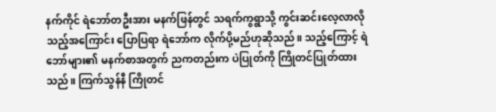နက်ကိုင် ရဲဘော်တဦးအား မနက်ဖြန်တွင် သရက်ကွရွာသို့ ကွင်းဆင်းလေ့လာလိုသည့်အကြောင်း ပြောပြရာ ရဲဘော်က လိုက်ပို့မည်ဟုဆိုသည်။ သည့်ကြောင့် ရဲဘော်များ၏ မနက်စာအတွက် ညကတည်းက ပဲပြုတ်ကို ကြိုတင်ပြုတ်ထားသည်။ ကြက်သွန်နီ ကြိုတင်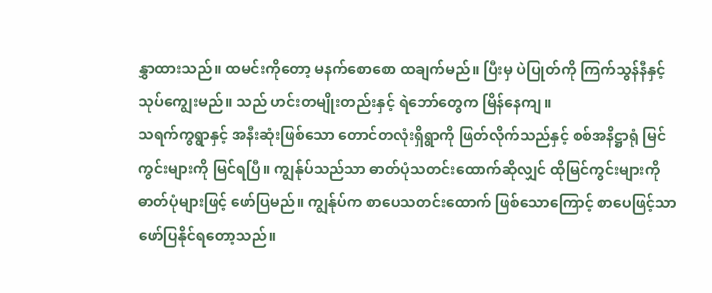နွှာထားသည်။ ထမင်းကိုတော့ မနက်စောစော ထချက်မည်။ ပြီးမှ ပဲပြုတ်ကို ကြက်သွန်နီနှင့် သုပ်ကျွေးမည်။ သည် ဟင်းတမျိုးတည်းနှင့် ရဲဘော်တွေက မြိန်နေကျ။
သရက်ကွရွာနှင့် အနီးဆုံးဖြစ်သော တောင်တလုံးရှိရွာကို ဖြတ်လိုက်သည်နှင့် စစ်အနိဋ္ဌာရုံ မြင်ကွင်းများကို မြင်ရပြီ။ ကျွန်ုပ်သည်သာ ဓာတ်ပုံသတင်းထောက်ဆိုလျှင် ထိုမြင်ကွင်းများကို ဓာတ်ပုံများဖြင့် ဖော်ပြမည်။ ကျွန်ုပ်က စာပေသတင်းထောက် ဖြစ်သောကြောင့် စာပေဖြင့်သာ ဖော်ပြနိုင်ရတော့သည်။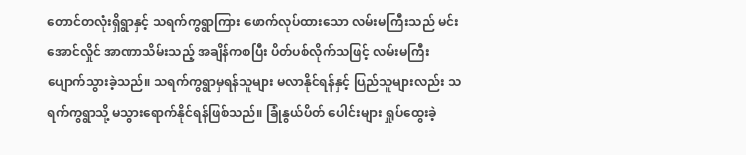တောင်တလုံးရှိရွာနှင့် သရက်ကွရွာကြား ဖောက်လုပ်ထားသော လမ်းမကြီးသည် မင်းအောင်လှိုင် အာဏာသိမ်းသည့် အချိန်ကစပြီး ပိတ်ပစ်လိုက်သဖြင့် လမ်းမကြီး ပျောက်သွားခဲ့သည်။ သရက်ကွရွာမှရန်သူများ မလာနိုင်ရန်နှင့် ပြည်သူများလည်း သရက်ကွရွာသို့ မသွားရောက်နိုင်ရန်ဖြစ်သည်။ ခြုံနွယ်ပိတ် ပေါင်းများ ရှုပ်ထွေးခဲ့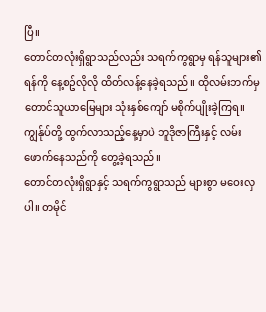ပြီ။
တောင်တလုံးရှိရွာသည်လည်း သရက်ကွရွာမှ ရန်သူများ၏ရန်ကို နေ့စဥ်လိုလို ထိတ်လန့်နေခဲ့ရသည်။ ထိုလမ်းဘက်မှ တောင်သူယာမြေများ သုံးနှစ်ကျော် မစိုက်ပျိုးခဲ့ကြရ။ ကျွန်ုပ်တို့ ထွက်လာသည့်နေ့မှာပဲ ဘူဒိုဇာကြီးနှင့် လမ်းဖောက်နေသည်ကို တွေ့ခဲ့ရသည်။
တောင်တလုံးရှိရွာနှင့် သရက်ကွရွာသည် များစွာ မဝေးလှပါ။ တမိုင်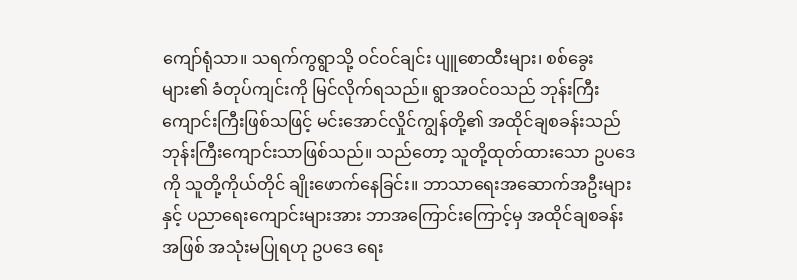ကျော်ရုံသာ။ သရက်ကွရွာသို့ ဝင်ဝင်ချင်း ပျူစောထီးများ၊ စစ်ခွေးများ၏ ခံတုပ်ကျင်းကို မြင်လိုက်ရသည်။ ရွာအဝင်ဝသည် ဘုန်းကြီးကျောင်းကြီးဖြစ်သဖြင့် မင်းအောင်လှိုင်ကျွန်တို့၏ အထိုင်ချစခန်းသည် ဘုန်းကြီးကျောင်းသာဖြစ်သည်။ သည်တော့ သူတို့ထုတ်ထားသော ဥပဒေကို သူတို့ကိုယ်တိုင် ချိုးဖောက်နေခြင်း။ ဘာသာရေးအဆောက်အဦးများနှင့် ပညာရေးကျောင်းများအား ဘာအကြောင်းကြောင့်မှ အထိုင်ချစခန်းအဖြစ် အသုံးမပြုရဟု ဥပဒေ ရေး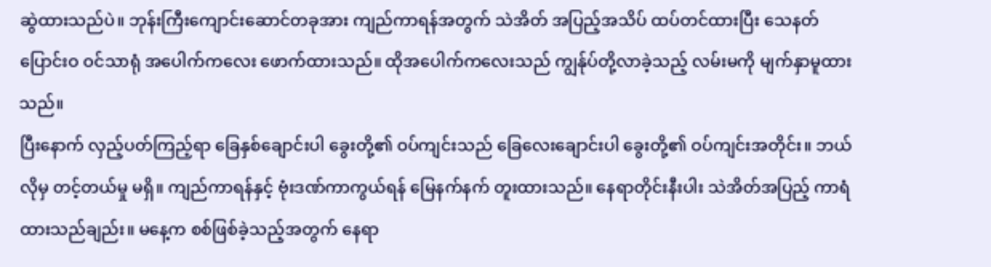ဆွဲထားသည်ပဲ။ ဘုန်းကြီးကျောင်းဆောင်တခုအား ကျည်ကာရန်အတွက် သဲအိတ် အပြည့်အသိပ် ထပ်တင်ထားပြီး သေနတ်ပြောင်းဝ ဝင်သာရုံ အပေါက်ကလေး ဖောက်ထားသည်။ ထိုအပေါက်ကလေးသည် ကျွန်ုပ်တို့လာခဲ့သည့် လမ်းမကို မျက်နှာမူထားသည်။
ပြီးနောက် လှည့်ပတ်ကြည့်ရာ ခြေနှစ်ချောင်းပါ ခွေးတို့၏ ဝပ်ကျင်းသည် ခြေလေးချောင်းပါ ခွေးတို့၏ ဝပ်ကျင်းအတိုင်း။ ဘယ်လိုမှ တင့်တယ်မှု မရှိ။ ကျည်ကာရန်နှင့် ဗုံးဒဏ်ကာကွယ်ရန် မြေနက်နက် တူးထားသည်။ နေရာတိုင်းနီးပါး သဲအိတ်အပြည့် ကာရံထားသည်ချည်း။ မနေ့က စစ်ဖြစ်ခဲ့သည့်အတွက် နေရာ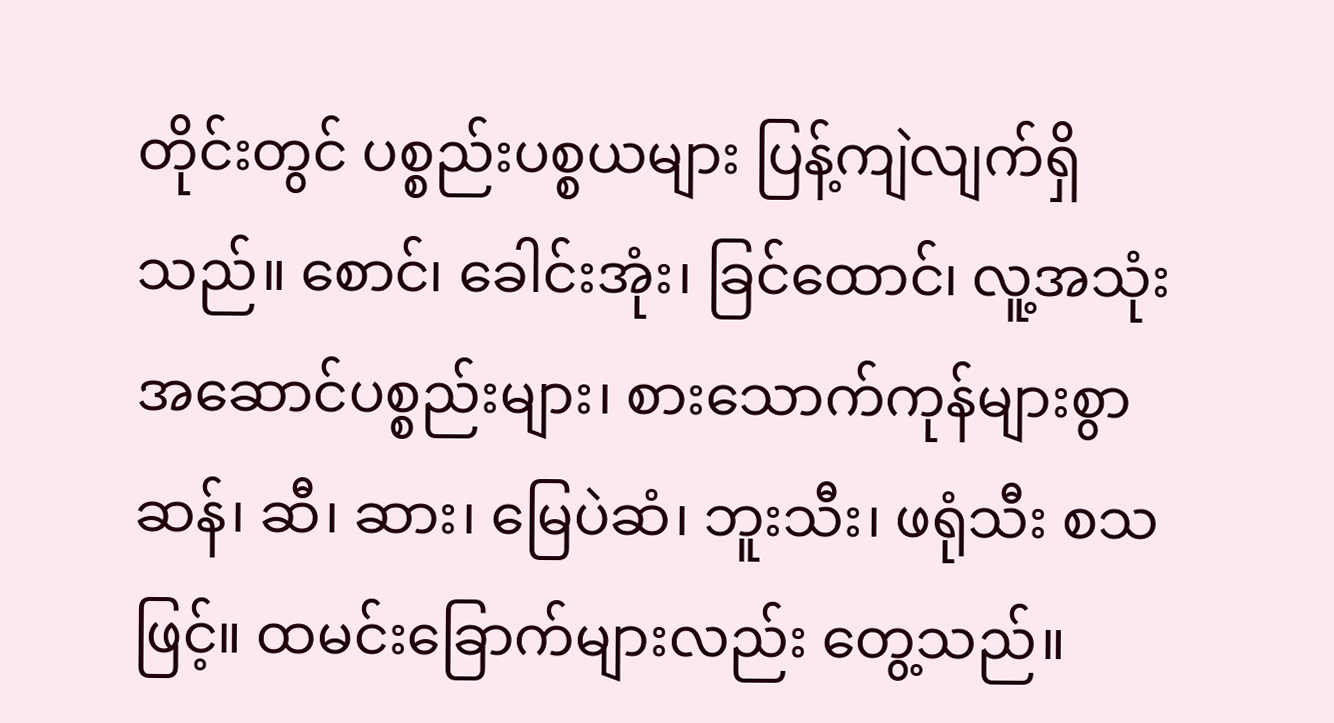တိုင်းတွင် ပစ္စည်းပစ္စယများ ပြန့်ကျဲလျက်ရှိသည်။ စောင်၊ ခေါင်းအုံး၊ ခြင်ထောင်၊ လူ့အသုံးအဆောင်ပစ္စည်းများ၊ စားသောက်ကုန်များစွာ ဆန်၊ ဆီ၊ ဆား၊ မြေပဲဆံ၊ ဘူးသီး၊ ဖရုံသီး စသဖြင့်။ ထမင်းခြောက်များလည်း တွေ့သည်။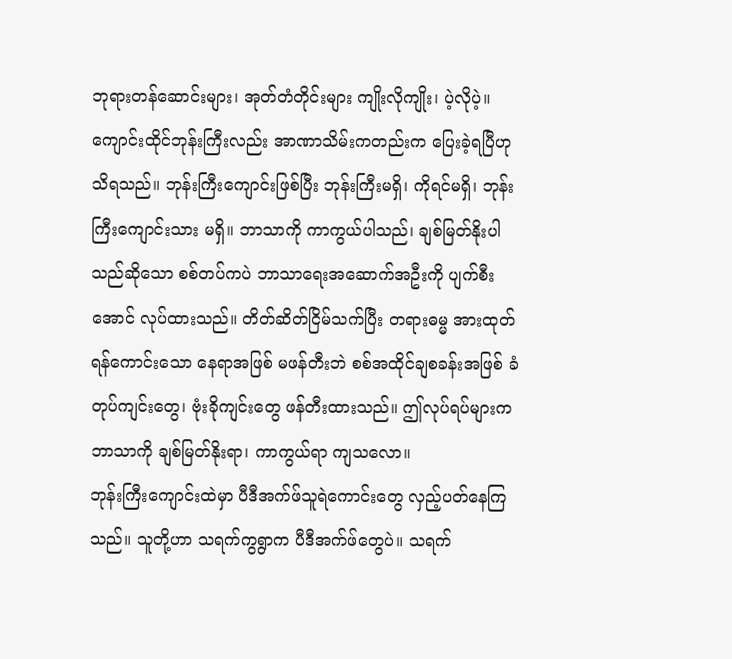ဘုရားတန်ဆောင်းများ၊ အုတ်တံတိုင်းများ ကျိုးလိုကျိုး၊ ပဲ့လိုပဲ့။ ကျောင်းထိုင်ဘုန်းကြီးလည်း အာဏာသိမ်းကတည်းက ပြေးခဲ့ရပြီဟု သိရသည်။ ဘုန်းကြီးကျောင်းဖြစ်ပြီး ဘုန်းကြီးမရှိ၊ ကိုရင်မရှိ၊ ဘုန်းကြီးကျောင်းသား မရှိ။ ဘာသာကို ကာကွယ်ပါသည်၊ ချစ်မြတ်နိုးပါသည်ဆိုသော စစ်တပ်ကပဲ ဘာသာရေးအဆောက်အဦးကို ပျက်စီးအောင် လုပ်ထားသည်။ တိတ်ဆိတ်ငြိမ်သက်ပြီး တရားဓမ္မ အားထုတ်ရန်ကောင်းသော နေရာအဖြစ် မဖန်တီးဘဲ စစ်အထိုင်ချစခန်းအဖြစ် ခံတုပ်ကျင်းတွေ၊ ဗုံးခိုကျင်းတွေ ဖန်တီးထားသည်။ ဤလုပ်ရပ်များက ဘာသာကို ချစ်မြတ်နိုးရာ၊ ကာကွယ်ရာ ကျသလော။
ဘုန်းကြီးကျောင်းထဲမှာ ပီဒီအက်ဖ်သူရဲကောင်းတွေ လှည့်ပတ်နေကြသည်။ သူတို့ဟာ သရက်ကွရွာက ပီဒီအက်ဖ်တွေပဲ။ သရက်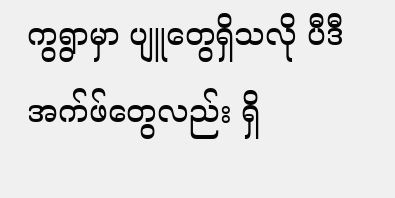ကွရွာမှာ ပျူတွေရှိသလို ပီဒီအက်ဖ်တွေလည်း ရှိ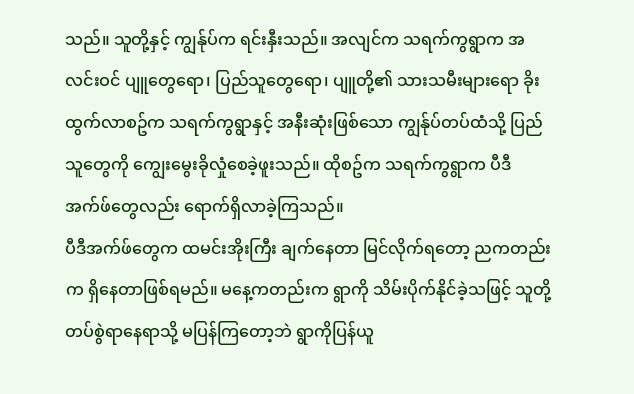သည်။ သူတို့နှင့် ကျွန်ုပ်က ရင်းနှီးသည်။ အလျင်က သရက်ကွရွာက အလင်းဝင် ပျူတွေရော၊ ပြည်သူတွေရော၊ ပျူတို့၏ သားသမီးများရော ခိုးထွက်လာစဥ်က သရက်ကွရွာနှင့် အနီးဆုံးဖြစ်သော ကျွန်ုပ်တပ်ထံသို့ ပြည်သူတွေကို ကျွေးမွေးခိုလှုံစေခဲ့ဖူးသည်။ ထိုစဥ်က သရက်ကွရွာက ပီဒီအက်ဖ်တွေလည်း ရောက်ရှိလာခဲ့ကြသည်။
ပီဒီအက်ဖ်တွေက ထမင်းအိုးကြီး ချက်နေတာ မြင်လိုက်ရတော့ ညကတည်းက ရှိနေတာဖြစ်ရမည်။ မနေ့ကတည်းက ရွာကို သိမ်းပိုက်နိုင်ခဲ့သဖြင့် သူတို့တပ်စွဲရာနေရာသို့ မပြန်ကြတော့ဘဲ ရွာကိုပြန်ယူ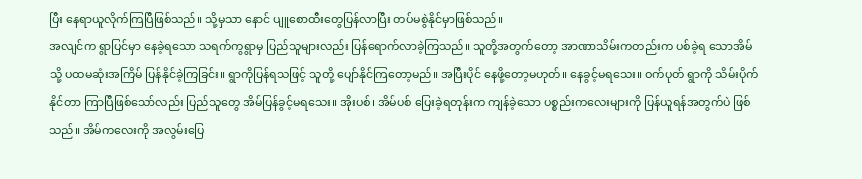ပြီး နေရာယူလိုက်ကြပြီဖြစ်သည်။ သို့မှသာ နောင် ပျူစောထီးတွေပြန်လာပြီး တပ်မစွဲနိုင်မှာဖြစ်သည်။
အလျင်က ရွာပြင်မှာ နေခဲ့ရသော သရက်ကွရွာမှ ပြည်သူများလည်း ပြန်ရောက်လာခဲ့ကြသည်။ သူတို့အတွက်တော့ အာဏာသိမ်းကတည်းက ပစ်ခဲ့ရ သောအိမ်သို့ ပထမဆုံးအကြိမ် ပြန်နိုင်ခဲ့ကြခြင်း။ ရွာကိုပြန်ရသဖြင့် သူတို့ ပျော်နိုင်ကြတော့မည်။ အပြီးပိုင် နေဖို့တော့မဟုတ်။ နေခွင့်မရသေး။ ဝက်ပုတ် ရွာကို သိမ်းပိုက်နိုင်တာ ကြာပြီဖြစ်သော်လည်း ပြည်သူတွေ အိမ်ပြန်ခွင့်မရသေး။ အိုးပစ်၊ အိမ်ပစ် ပြေးခဲ့ရတုန်းက ကျန်ခဲ့သော ပစ္စည်းကလေးများကို ပြန်ယူရန်အတွက်ပဲ ဖြစ်သည်။ အိမ်ကလေးကို အလွမ်းပြေ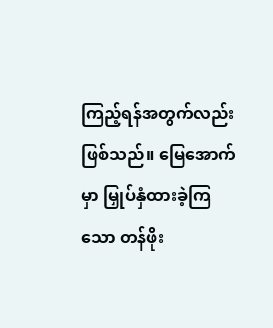ကြည့်ရန်အတွက်လည်း ဖြစ်သည်။ မြေအောက်မှာ မြှုပ်နှံထားခဲ့ကြသော တန်ဖိုး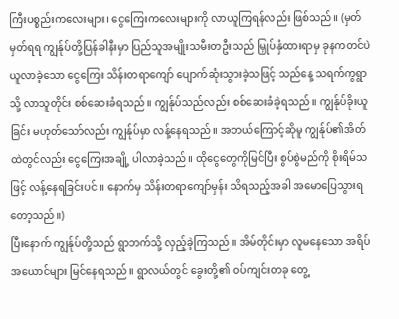ကြီးပစ္စည်းကလေးများ၊ ငွေကြေးကလေးများကို လာယူကြရန်လည်း ဖြစ်သည်။ (မှတ်မှတ်ရရ ကျွန်ုပ်တို့ပြန်ခါနီးမှာ ပြည်သူအမျိုးသမီးတဦးသည် မြှုပ်နှံထားရာမှ ခုနကတင်ပဲ ယူလာခဲ့သော ငွေကြေး သိန်းတရာကျော် ပျောက်ဆုံးသွားခဲ့သဖြင့် သည်နေ့ သရက်ကွရွာသို့ လာသူတိုင်း စစ်ဆေးခံရသည်။ ကျွန်ုပ်သည်လည်း စစ်ဆေးခံခဲ့ရသည်။ ကျွန်ုပ်ခိုးယူခြင်း မဟုတ်သော်လည်း ကျွန်ုပ်မှာ လန့်နေရသည်။ အဘယ်ကြောင့်ဆိုမူ ကျွန်ုပ်၏အိတ်ထဲတွင်လည်း ငွေကြေးအချို့ ပါလာခဲ့သည်။ ထိုငွေတွေကိုမြင်ပြီး စွပ်စွဲမည်ကို စိုးရိမ်သဖြင့် လန့်နေရခြင်းပင်။ နောက်မှ သိန်းတရာကျော်မှန်း သိရသည့်အခါ အမောပြေသွားရတော့သည်။)
ပြီးနောက် ကျွန်ုပ်တို့သည် ရွာဘက်သို့ လှည့်ခဲ့ကြသည်။ အိမ်တိုင်းမှာ လူမနေသော အရိပ်အယောင်များ မြင်နေရသည်။ ရွာလယ်တွင် ခွေးတို့၏ ဝပ်ကျင်းတခု တွေ့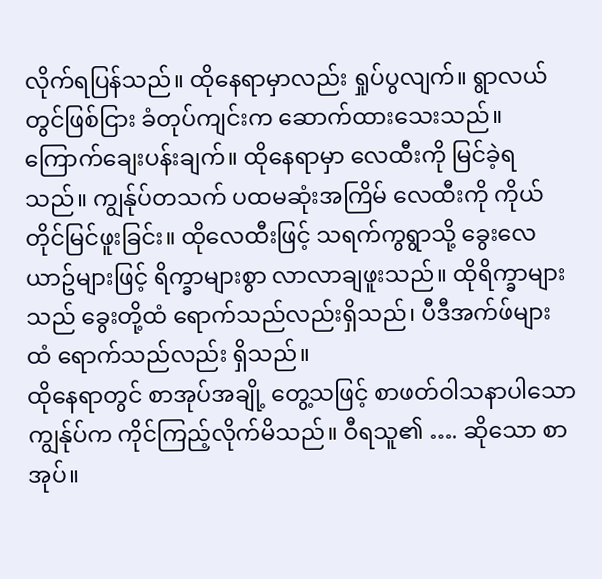လိုက်ရပြန်သည်။ ထိုနေရာမှာလည်း ရှုပ်ပွလျက်။ ရွာလယ်တွင်ဖြစ်ငြား ခံတုပ်ကျင်းက ဆောက်ထားသေးသည်။ ကြောက်ချေးပန်းချက်။ ထိုနေရာမှာ လေထီးကို မြင်ခဲ့ရသည်။ ကျွန်ုပ်တသက် ပထမဆုံးအကြိမ် လေထီးကို ကိုယ်တိုင်မြင်ဖူးခြင်း။ ထိုလေထီးဖြင့် သရက်ကွရွာသို့ ခွေးလေယာဥ်များဖြင့် ရိက္ခာများစွာ လာလာချဖူးသည်။ ထိုရိက္ခာများသည် ခွေးတို့ထံ ရောက်သည်လည်းရှိသည်၊ ပီဒီအက်ဖ်များထံ ရောက်သည်လည်း ရှိသည်။
ထိုနေရာတွင် စာအုပ်အချို့ တွေ့သဖြင့် စာဖတ်ဝါသနာပါသော ကျွန်ုပ်က ကိုင်ကြည့်လိုက်မိသည်။ ဝီရသူ၏ …. ဆိုသော စာအုပ်။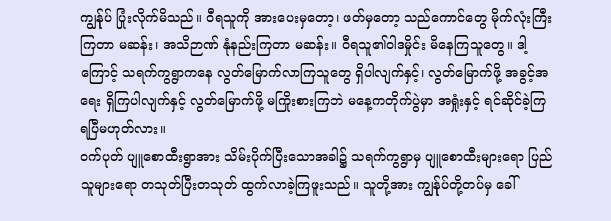ကျွန်ုပ် ပြုံးလိုက်မိသည်။ ဝီရသူကို အားပေးမှတော့၊ ဖတ်မှတော့ သည်ကောင်တွေ မိုက်လုံးကြီးကြတာ မဆန်း၊ အသိဉာဏ် နုံနည်းကြတာ မဆန်း။ ဝီရသူ၏ဝါဒမှိုင်း မိနေကြသူတွေ။ ဒါ့ကြောင့် သရက်ကွရွာကနေ လွတ်မြောက်လာကြသူတွေ ရှိပါလျက်နှင့်၊ လွတ်မြောက်ဖို့ အခွင့်အရေး ရှိကြပါလျက်နှင့် လွတ်မြောက်ဖို့ မကြိုးစားကြဘဲ မနေ့ကတိုက်ပွဲမှာ အရှုံးနှင့် ရင်ဆိုင်ခဲ့ကြရပြီမဟုတ်လား။
ဝက်ပုတ် ပျူစောထီးရွာအား သိမ်းပိုက်ပြီးသောအခါ၌ သရက်ကွရွာမှ ပျူစောထီးများရော ပြည်သူများရော တသုတ်ပြီးတသုတ် ထွက်လာခဲ့ကြဖူးသည်။ သူတို့အား ကျွန်ုပ်တို့တပ်မှ ခေါ်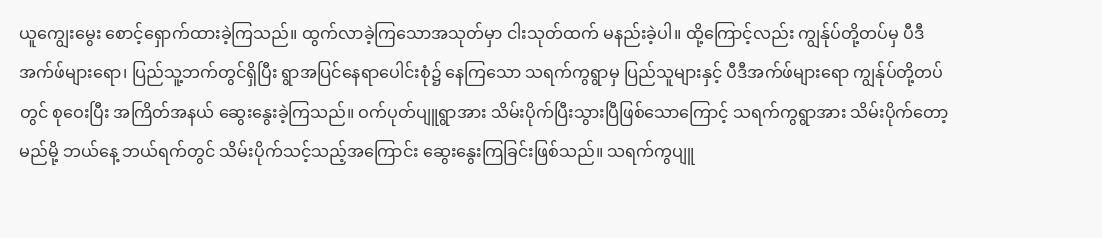ယူကျွေးမွေး စောင့်ရှောက်ထားခဲ့ကြသည်။ ထွက်လာခဲ့ကြသောအသုတ်မှာ ငါးသုတ်ထက် မနည်းခဲ့ပါ။ ထို့ကြောင့်လည်း ကျွန်ုပ်တို့တပ်မှ ပီဒီအက်ဖ်များရော၊ ပြည်သူ့ဘက်တွင်ရှိပြီး ရွာအပြင်နေရာပေါင်းစုံ၌ နေကြသော သရက်ကွရွာမှ ပြည်သူများနှင့် ပီဒီအက်ဖ်များရော ကျွန်ုပ်တို့တပ်တွင် စုဝေးပြီး အကြိတ်အနယ် ဆွေးနွေးခဲ့ကြသည်။ ဝက်ပုတ်ပျူရွာအား သိမ်းပိုက်ပြီးသွားပြီဖြစ်သောကြောင့် သရက်ကွရွာအား သိမ်းပိုက်တော့မည်မို့ ဘယ်နေ့ ဘယ်ရက်တွင် သိမ်းပိုက်သင့်သည့်အကြောင်း ဆွေးနွေးကြခြင်းဖြစ်သည်။ သရက်ကွပျူ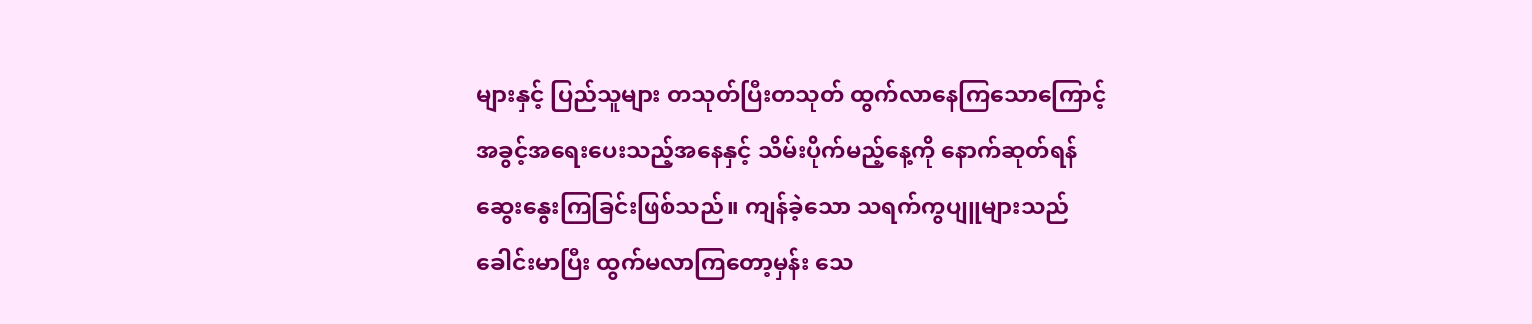များနှင့် ပြည်သူများ တသုတ်ပြီးတသုတ် ထွက်လာနေကြသောကြောင့် အခွင့်အရေးပေးသည့်အနေနှင့် သိမ်းပိုက်မည့်နေ့ကို နောက်ဆုတ်ရန် ဆွေးနွေးကြခြင်းဖြစ်သည်။ ကျန်ခဲ့သော သရက်ကွပျူများသည် ခေါင်းမာပြီး ထွက်မလာကြတော့မှန်း သေ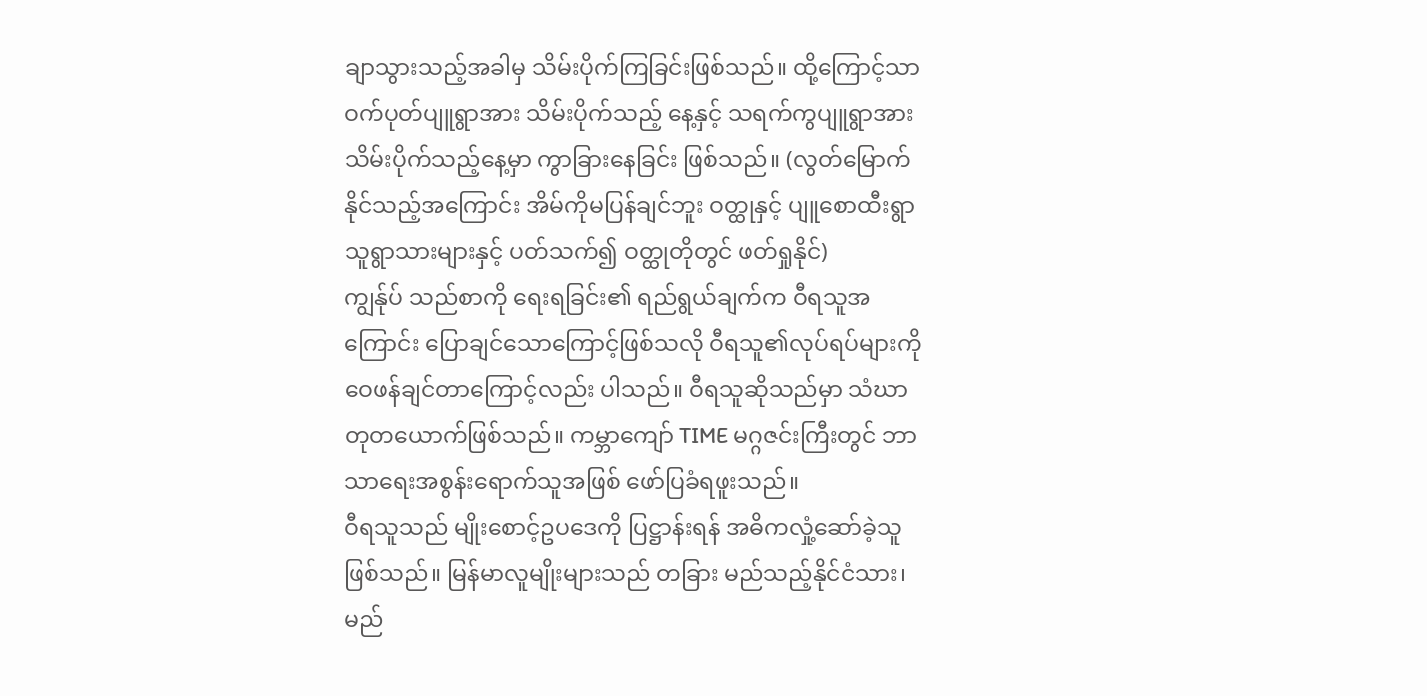ချာသွားသည့်အခါမှ သိမ်းပိုက်ကြခြင်းဖြစ်သည်။ ထို့ကြောင့်သာ ဝက်ပုတ်ပျူရွာအား သိမ်းပိုက်သည့် နေ့နှင့် သရက်ကွပျူရွာအား သိမ်းပိုက်သည့်နေ့မှာ ကွာခြားနေခြင်း ဖြစ်သည်။ (လွတ်မြောက်နိုင်သည့်အကြောင်း အိမ်ကိုမပြန်ချင်ဘူး ဝတ္ထုနှင့် ပျူစောထီးရွာသူရွာသားများနှင့် ပတ်သက်၍ ဝတ္ထုတိုတွင် ဖတ်ရှုနိုင်)
ကျွန်ုပ် သည်စာကို ရေးရခြင်း၏ ရည်ရွယ်ချက်က ဝီရသူအကြောင်း ပြောချင်သောကြောင့်ဖြစ်သလို ဝီရသူ၏လုပ်ရပ်များကို ဝေဖန်ချင်တာကြောင့်လည်း ပါသည်။ ဝီရသူဆိုသည်မှာ သံဃာတုတယောက်ဖြစ်သည်။ ကမ္ဘာကျော် TIME မဂ္ဂဇင်းကြီးတွင် ဘာသာရေးအစွန်းရောက်သူအဖြစ် ဖော်ပြခံရဖူးသည်။
ဝီရသူသည် မျိုးစောင့်ဥပဒေကို ပြဋ္ဌာန်းရန် အဓိကလှုံ့ဆော်ခဲ့သူဖြစ်သည်။ မြန်မာလူမျိုးများသည် တခြား မည်သည့်နိုင်ငံသား၊ မည်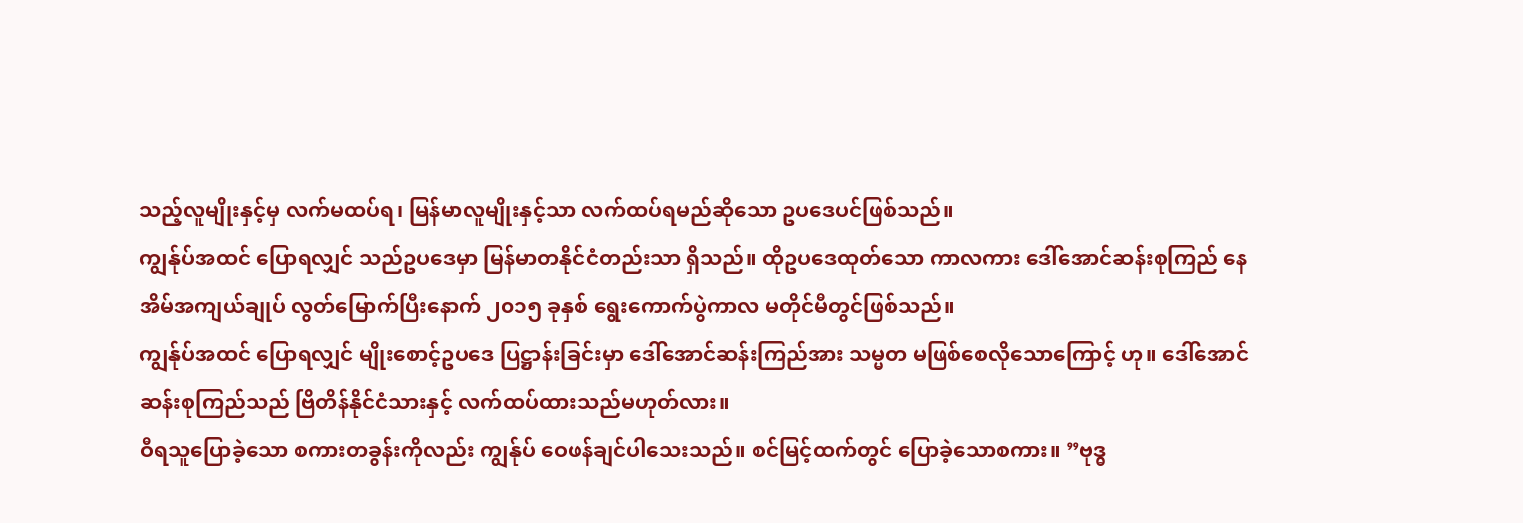သည့်လူမျိုးနှင့်မှ လက်မထပ်ရ၊ မြန်မာလူမျိုးနှင့်သာ လက်ထပ်ရမည်ဆိုသော ဥပဒေပင်ဖြစ်သည်။
ကျွန်ုပ်အထင် ပြောရလျှင် သည်ဥပဒေမှာ မြန်မာတနိုင်ငံတည်းသာ ရှိသည်။ ထိုဥပဒေထုတ်သော ကာလကား ဒေါ်အောင်ဆန်းစုကြည် နေအိမ်အကျယ်ချုပ် လွတ်မြောက်ပြီးနောက် ၂၀၁၅ ခုနှစ် ရွေးကောက်ပွဲကာလ မတိုင်မီတွင်ဖြစ်သည်။
ကျွန်ုပ်အထင် ပြောရလျှင် မျိုးစောင့်ဥပဒေ ပြဋ္ဌာန်းခြင်းမှာ ဒေါ်အောင်ဆန်းကြည်အား သမ္မတ မဖြစ်စေလိုသောကြောင့် ဟု။ ဒေါ်အောင်ဆန်းစုကြည်သည် ဗြိတိန်နိုင်ငံသားနှင့် လက်ထပ်ထားသည်မဟုတ်လား။
ဝီရသူပြောခဲ့သော စကားတခွန်းကိုလည်း ကျွန်ုပ် ဝေဖန်ချင်ပါသေးသည်။ စင်မြင့်ထက်တွင် ပြောခဲ့သောစကား။ ”ဗုဒ္ဓ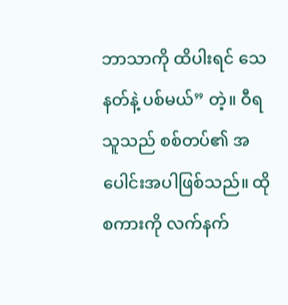ဘာသာကို ထိပါးရင် သေနတ်နဲ့ ပစ်မယ်” တဲ့။ ဝီရသူသည် စစ်တပ်၏ အပေါင်းအပါဖြစ်သည်။ ထိုစကားကို လက်နက်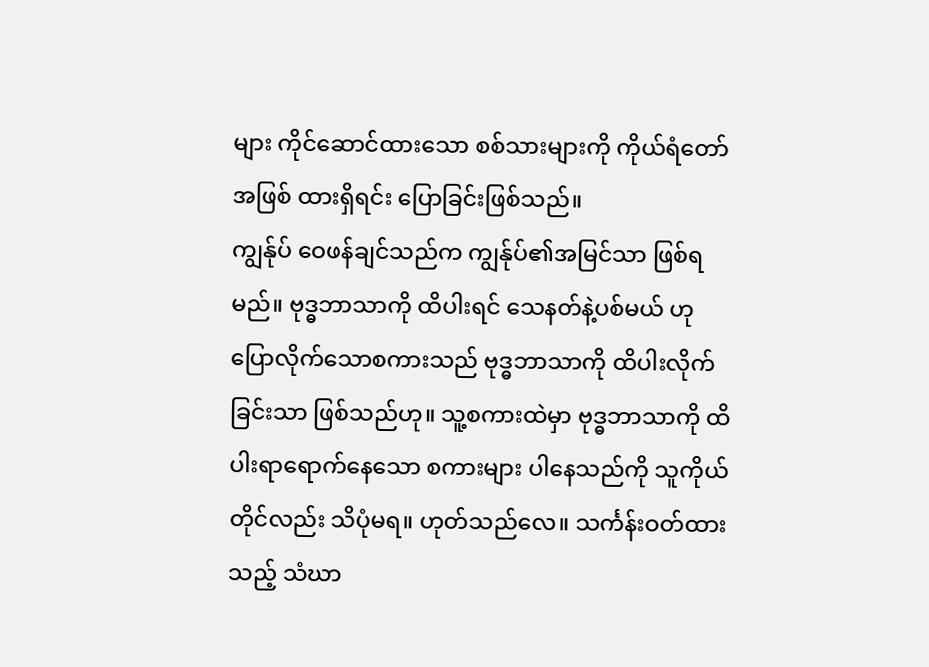များ ကိုင်ဆောင်ထားသော စစ်သားများကို ကိုယ်ရံတော်အဖြစ် ထားရှိရင်း ပြောခြင်းဖြစ်သည်။
ကျွန်ုပ် ဝေဖန်ချင်သည်က ကျွန်ုပ်၏အမြင်သာ ဖြစ်ရမည်။ ဗုဒ္ဓဘာသာကို ထိပါးရင် သေနတ်နဲ့ပစ်မယ် ဟု ပြောလိုက်သောစကားသည် ဗုဒ္ဓဘာသာကို ထိပါးလိုက်ခြင်းသာ ဖြစ်သည်ဟု။ သူ့စကားထဲမှာ ဗုဒ္ဓဘာသာကို ထိပါးရာရောက်နေသော စကားများ ပါနေသည်ကို သူကိုယ်တိုင်လည်း သိပုံမရ။ ဟုတ်သည်လေ။ သင်္ကန်းဝတ်ထားသည့် သံဃာ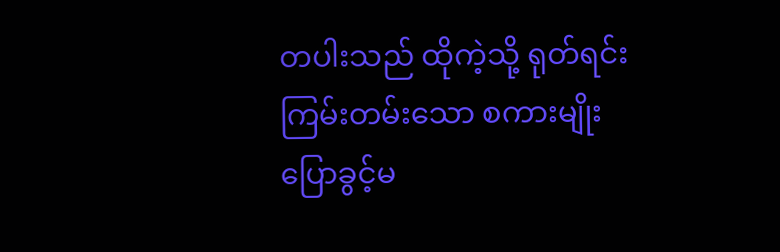တပါးသည် ထိုကဲ့သို့ ရုတ်ရင်းကြမ်းတမ်းသော စကားမျိုး ပြောခွင့်မ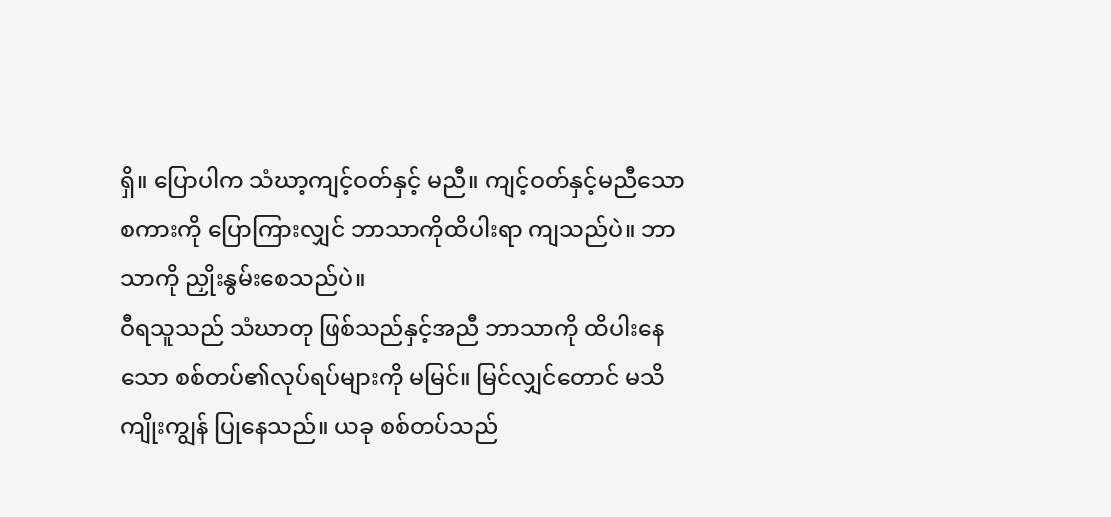ရှိ။ ပြောပါက သံဃာ့ကျင့်ဝတ်နှင့် မညီ။ ကျင့်ဝတ်နှင့်မညီသော စကားကို ပြောကြားလျှင် ဘာသာကိုထိပါးရာ ကျသည်ပဲ။ ဘာသာကို ညှိုးနွမ်းစေသည်ပဲ။
ဝီရသူသည် သံဃာတု ဖြစ်သည်နှင့်အညီ ဘာသာကို ထိပါးနေသော စစ်တပ်၏လုပ်ရပ်များကို မမြင်။ မြင်လျှင်တောင် မသိကျိုးကျွန် ပြုနေသည်။ ယခု စစ်တပ်သည်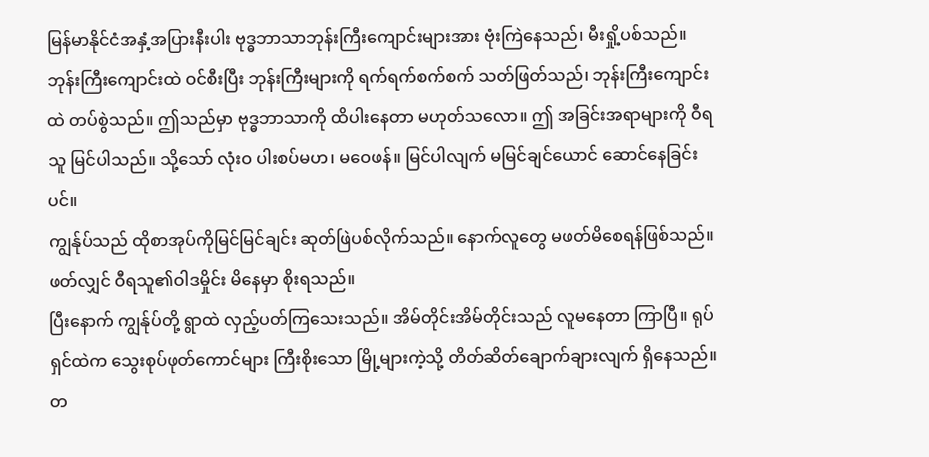မြန်မာနိုင်ငံအနှံ့အပြားနီးပါး ဗုဒ္ဓဘာသာဘုန်းကြီးကျောင်းများအား ဗုံးကြဲနေသည်၊ မီးရှို့ပစ်သည်။ ဘုန်းကြီးကျောင်းထဲ ဝင်စီးပြီး ဘုန်းကြီးများကို ရက်ရက်စက်စက် သတ်ဖြတ်သည်၊ ဘုန်းကြီးကျောင်းထဲ တပ်စွဲသည်။ ဤသည်မှာ ဗုဒ္ဓဘာသာကို ထိပါးနေတာ မဟုတ်သလော။ ဤ အခြင်းအရာများကို ဝီရသူ မြင်ပါသည်။ သို့သော် လုံးဝ ပါးစပ်မဟ၊ မဝေဖန်။ မြင်ပါလျက် မမြင်ချင်ယောင် ဆောင်နေခြင်းပင်။
ကျွန်ုပ်သည် ထိုစာအုပ်ကိုမြင်မြင်ချင်း ဆုတ်ဖြဲပစ်လိုက်သည်။ နောက်လူတွေ မဖတ်မိစေရန်ဖြစ်သည်။ ဖတ်လျှင် ဝီရသူ၏ဝါဒမှိုင်း မိနေမှာ စိုးရသည်။
ပြီးနောက် ကျွန်ုပ်တို့ ရွာထဲ လှည့်ပတ်ကြသေးသည်။ အိမ်တိုင်းအိမ်တိုင်းသည် လူမနေတာ ကြာပြီ။ ရုပ်ရှင်ထဲက သွေးစုပ်ဖုတ်ကောင်များ ကြီးစိုးသော မြို့များကဲ့သို့ တိတ်ဆိတ်ချောက်ချားလျက် ရှိနေသည်။
တ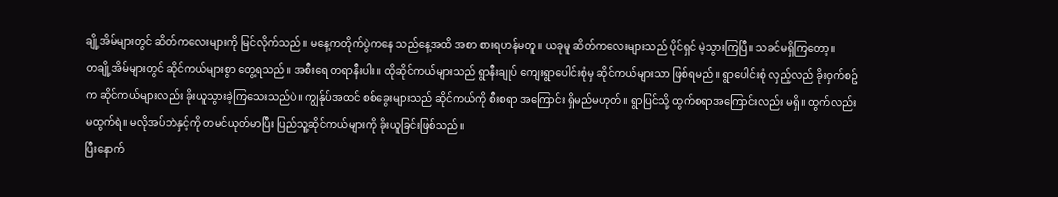ချို့အိမ်များတွင် ဆိတ်ကလေးများကို မြင်လိုက်သည်။ မနေ့ကတိုက်ပွဲကနေ သည်နေ့အထိ အစာ စားရဟန်မတူ။ ယခုမူ ဆိတ်ကလေးများသည် ပိုင်ရှင် မဲ့သွားကြပြီ။ သခင်မရှိကြတော့။
တချို့အိမ်များတွင် ဆိုင်ကယ်များစွာ တွေ့ရသည်။ အစီးရေ တရာနီးပါး။ ထိုဆိုင်ကယ်များသည် ရွာနီးချုပ် ကျေးရွာပေါင်းစုံမှ ဆိုင်ကယ်များသာ ဖြစ်ရမည်။ ရွာပေါင်းစုံ လှည့်လည် ခိုးဝှက်စဥ်က ဆိုင်ကယ်များလည်း ခိုးယူသွားခဲ့ကြသေးသည်ပဲ။ ကျွန်ုပ်အထင် စစ်ခွေးများသည် ဆိုင်ကယ်ကို စီးစရာ အကြောင်း ရှိမည်မဟုတ်။ ရွာပြင်သို့ ထွက်စရာအကြောင်းလည်း မရှိ။ ထွက်လည်း မထွက်ရဲ။ မလိုအပ်ဘဲနှင့်ကို တမင်ယုတ်မာပြီး ပြည်သူ့ဆိုင်ကယ်များကို ခိုးယူခြင်းဖြစ်သည်။
ပြီးနောက်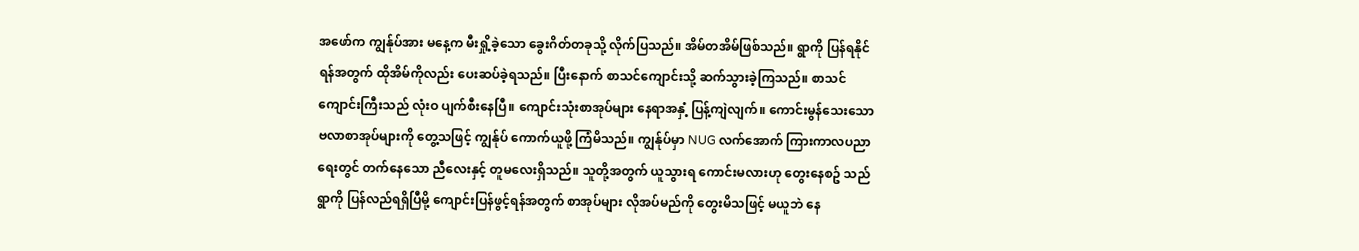အဖော်က ကျွန်ုပ်အား မနေ့က မီးရှို့ခဲ့သော ခွေးဂိတ်တခုသို့ လိုက်ပြသည်။ အိမ်တအိမ်ဖြစ်သည်။ ရွာကို ပြန်ရနိုင်ရန်အတွက် ထိုအိမ်ကိုလည်း ပေးဆပ်ခဲ့ရသည်။ ပြီးနောက် စာသင်ကျောင်းသို့ ဆက်သွားခဲ့ကြသည်။ စာသင်ကျောင်းကြီးသည် လုံးဝ ပျက်စီးနေပြီ။ ကျောင်းသုံးစာအုပ်များ နေရာအနှံ့ ပြန့်ကျဲလျက်။ ကောင်းမွန်သေးသော ဗလာစာအုပ်များကို တွေ့သဖြင့် ကျွန်ုပ် ကောက်ယူဖို့ ကြံမိသည်။ ကျွန်ုပ်မှာ NUG လက်အောက် ကြားကာလပညာရေးတွင် တက်နေသော ညီလေးနှင့် တူမလေးရှိသည်။ သူတို့အတွက် ယူသွားရ ကောင်းမလားဟု တွေးနေစဥ် သည်ရွာကို ပြန်လည်ရရှိပြီမို့ ကျောင်းပြန်ဖွင့်ရန်အတွက် စာအုပ်များ လိုအပ်မည်ကို တွေးမိသဖြင့် မယူဘဲ နေ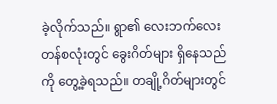ခဲ့လိုက်သည်။ ရွာ၏ လေးဘက်လေးတန်စလုံးတွင် ခွေးဂိတ်များ ရှိနေသည်ကို တွေ့ခဲ့ရသည်။ တချို့ဂိတ်များတွင်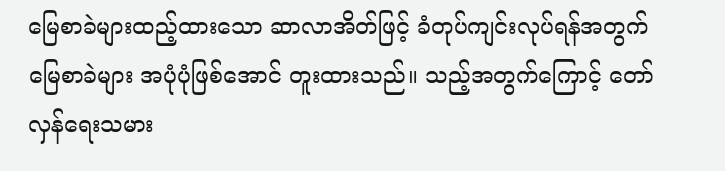မြေစာခဲများထည့်ထားသော ဆာလာအိတ်ဖြင့် ခံတုပ်ကျင်းလုပ်ရန်အတွက် မြေစာခဲများ အပုံပုံဖြစ်အောင် တူးထားသည်။ သည့်အတွက်ကြောင့် တော်လှန်ရေးသမား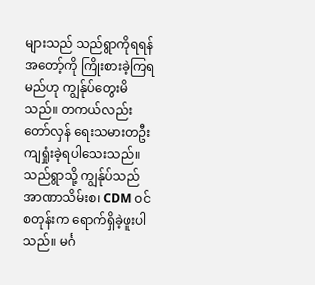များသည် သည်ရွာကိုရရန် အတော့်ကို ကြိုးစားခဲ့ကြရမည်ဟု ကျွန်ုပ်တွေးမိသည်။ တကယ်လည်း တော်လှန် ရေးသမားတဦး ကျရှုံးခဲ့ရပါသေးသည်။
သည်ရွာသို့ ကျွန်ုပ်သည် အာဏာသိမ်းစ၊ CDM ဝင်စတုန်းက ရောက်ရှိခဲ့ဖူးပါသည်။ မင်္ဂ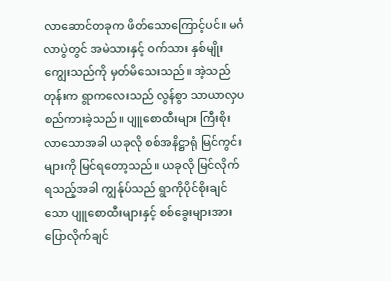လာဆောင်တခုက ဖိတ်သောကြောင့်ပင်။ မင်္ဂလာပွဲတွင် အမဲသားနှင့် ဝက်သား နှစ်မျိုးကျွေးသည်ကို မှတ်မိသေးသည်။ အဲ့သည်တုန်းက ရွာကလေးသည် လွန်စွာ သာယာလှပ စည်ကားခဲ့သည်။ ပျူစောထီးများ ကြီးစိုးလာသောအခါ ယခုလို စစ်အနိဋ္ဌာရုံ မြင်ကွင်းများကို မြင်ရတော့သည်။ ယခုလို မြင်လိုက်ရသည့်အခါ ကျွန်ုပ်သည် ရွာကိုပိုင်စိုးချင်သော ပျူစောထီးများနှင့် စစ်ခွေးများအား ပြောလိုက်ချင်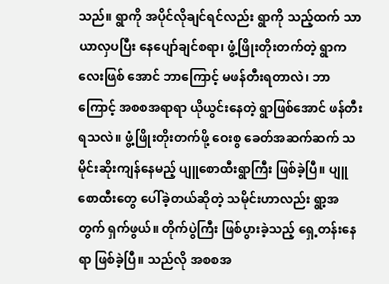သည်။ ရွာကို အပိုင်လိုချင်ရင်လည်း ရွာကို သည့်ထက် သာယာလှပပြီး နေပျော်ချင်စရာ၊ ဖွံ့ဖြိုးတိုးတက်တဲ့ ရွာကလေးဖြစ် အောင် ဘာကြောင့် မဖန်တီးရတာလဲ၊ ဘာကြောင့် အစစအရာရာ ယိုယွင်းနေတဲ့ ရွာဖြစ်အောင် ဖန်တီးရသလဲ။ ဖွံ့ဖြိုးတိုးတက်ဖို့ ဝေးစွ ခေတ်အဆက်ဆက် သမိုင်းဆိုးကျန်နေမည့် ပျူစောထီးရွာကြီး ဖြစ်ခဲ့ပြီ။ ပျူစောထီးတွေ ပေါ်ခဲ့တယ်ဆိုတဲ့ သမိုင်းဟာလည်း ရွာ့အတွက် ရှက်ဖွယ်။ တိုက်ပွဲကြီး ဖြစ်ပွားခဲ့သည့် ရှေ့တန်းနေရာ ဖြစ်ခဲ့ပြီ။ သည်လို အစစအ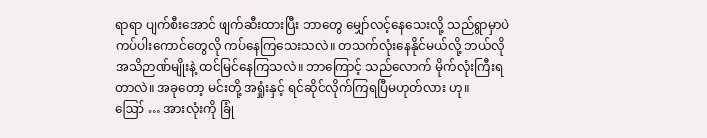ရာရာ ပျက်စီးအောင် ဖျက်ဆီးထားပြီး ဘာတွေ မျှော်လင့်နေသေးလို့ သည်ရွာမှာပဲ ကပ်ပါးကောင်တွေလို ကပ်နေကြသေးသလဲ။ တသက်လုံးနေနိုင်မယ်လို့ ဘယ်လို အသိဉာဏ်မျိုးနဲ့ ထင်မြင်နေကြသလဲ။ ဘာကြောင့် သည်လောက် မိုက်လုံးကြီးရတာလဲ။ အခုတော့ မင်းတို့ အရှုံးနှင့် ရင်ဆိုင်လိုက်ကြရပြီမဟုတ်လား ဟု။
ဪ … အားလုံးကို ခြုံ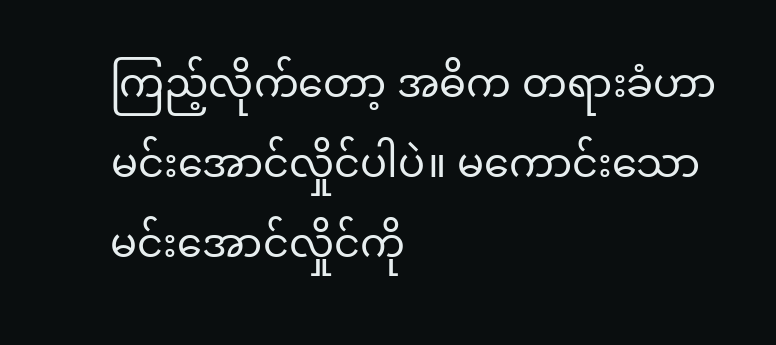ကြည့်လိုက်တော့ အဓိက တရားခံဟာ မင်းအောင်လှိုင်ပါပဲ။ မကောင်းသော မင်းအောင်လှိုင်ကို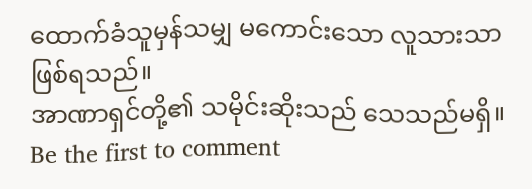ထောက်ခံသူမှန်သမျှ မကောင်းသော လူသားသာ ဖြစ်ရသည်။
အာဏာရှင်တို့၏ သမိုင်းဆိုးသည် သေသည်မရှိ။
Be the first to comment